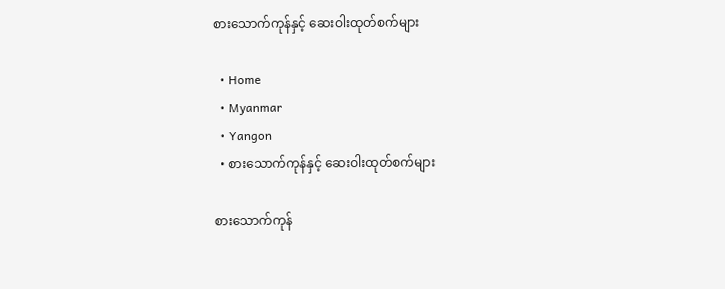စားသောက်ကုန်နှင့် ဆေးဝါးထုတ်စက်များ

  • Home
  • Myanmar
  • Yangon
  • စားသောက်ကုန်နှင့် ဆေးဝါးထုတ်စက်များ

စားသောက်ကုန်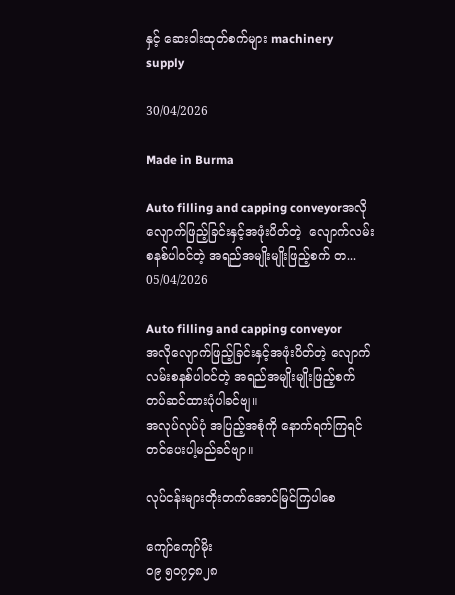နှင့် ဆေးဝါးထုတ်စက်များ machinery supply

30/04/2026

Made in Burma

Auto filling and capping conveyorအလိုလျောက်ဖြည့်ခြင်းနှင့်အဖုံးပိတ်တဲ့  လျောက်လမ်းစနစ်ပါဝင်တဲ့ အရည်အမျိုးမျိုးဖြည့်စက် တ...
05/04/2026

Auto filling and capping conveyor
အလိုလျောက်ဖြည့်ခြင်းနှင့်အဖုံးပိတ်တဲ့ လျောက်လမ်းစနစ်ပါဝင်တဲ့ အရည်အမျိုးမျိုးဖြည့်စက် တပ်ဆင်ထားပုံပါခင်ဗျ။
အလုပ်လုပ်ပုံ အပြည့်အစုံကို နောက်ရက်ကြရင်တင်ပေးပါ့မည်ခင်ဗျာ။

လုပ်ငန်းများတိုးတက်အောင်မြင်ကြပါစေ

ကျော်ကျော်မိုး
၀၉ ၅၀၇၄၈၂၈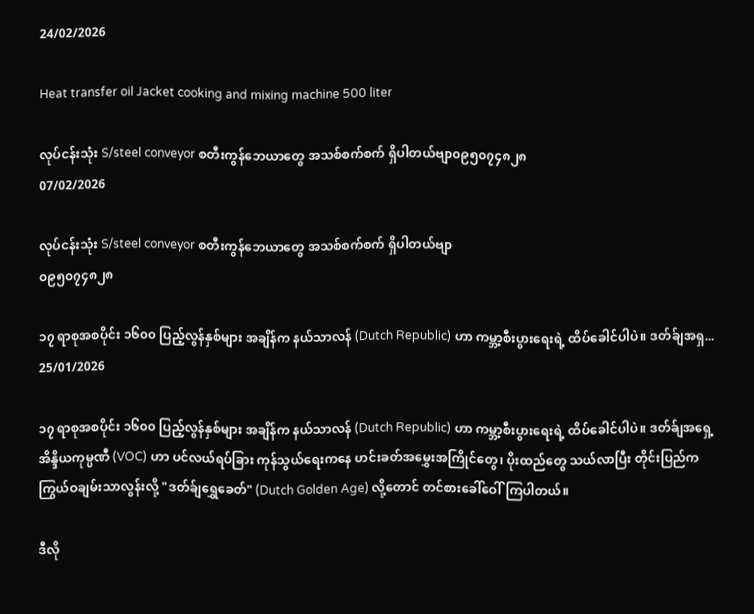24/02/2026

Heat transfer oil Jacket cooking and mixing machine 500 liter

လုပ်ငန်းသုံး S/steel conveyor စတီးကွန်ဘေယာတွေ အသစ်စက်စက် ရှိပါတယ်ဗျာ၀၉၅၀၇၄၈၂၈
07/02/2026

လုပ်ငန်းသုံး S/steel conveyor စတီးကွန်ဘေယာတွေ အသစ်စက်စက် ရှိပါတယ်ဗျာ
၀၉၅၀၇၄၈၂၈

၁၇ ရာစုအစပိုင်း ၁၆၀၀ ပြည့်လွန်နှစ်များ အချိန်က နယ်သာလန် (Dutch Republic) ဟာ ကမ္ဘာ့စီးပွားရေးရဲ့ ထိပ်ခေါင်ပါပဲ။ ဒတ်ခ်ျအရှ...
25/01/2026

၁၇ ရာစုအစပိုင်း ၁၆၀၀ ပြည့်လွန်နှစ်များ အချိန်က နယ်သာလန် (Dutch Republic) ဟာ ကမ္ဘာ့စီးပွားရေးရဲ့ ထိပ်ခေါင်ပါပဲ။ ဒတ်ခ်ျအရှေ့အိန္ဒိယကုမ္ပဏီ (VOC) ဟာ ပင်လယ်ရပ်ခြား ကုန်သွယ်ရေးကနေ ဟင်းခတ်အမွှေးအကြိုင်တွေ၊ ပိုးထည်တွေ သယ်လာပြီး တိုင်းပြည်က ကြွယ်ဝချမ်းသာလွန်းလို့ "ဒတ်ခ်ျရွှေခေတ်" (Dutch Golden Age) လို့တောင် တင်စားခေါ်ဝေါ်ကြပါတယ်။

ဒီလို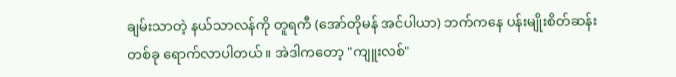ချမ်းသာတဲ့ နယ်သာလန်ကို တူရကီ (အော်တိုမန် အင်ပါယာ) ဘက်ကနေ ပန်းမျိုးစိတ်ဆန်းတစ်ခု ရောက်လာပါတယ်။ အဲဒါကတော့ "ကျူးလစ်"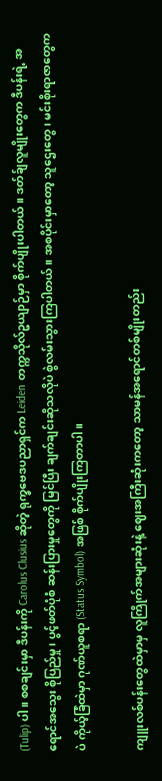(Tulip) ပါ။ စစချင်းမှာ ဒီပန်းကို Carolus Clusius ဆိုတဲ့ ရုက္ခဗေဒပညာရှင်က Leiden တက္ကသိုလ်ဥယျာဉ်မှာ စိုက်ပျိုးပါတယ်။ ဒတ်ခ်ျလူမျိုးတွေက ဒီပန်းရဲ့ အရောင်အသွေး စိုပြည်မှု၊ ပွင့်ဖတ်ပုံစံ ဆန်းပြားမှုတွေကို မြင်ပြီး ချက်ချင်းဆိုသလိုပဲ စွဲလမ်းသွားကြပါတယ်။ အစပိုင်းမှာတော့ သူဌေးတွေ၊ မင်းစိုးရာဇာတွေကပဲ ကိုယ့်ခြံထဲမှာ ဂုဏ်ယူစရာ (Status Symbol) အဖြစ် စိုက်ပျိုးကြတာပါ။

ကျူးလစ်ပန်းတွေထဲမှာမှ လူကြိုက်အများဆုံးနဲ့ ဈေးအကြီးဆုံးကတော့ သာမန်အရောင်တစ်မျိုးတည်း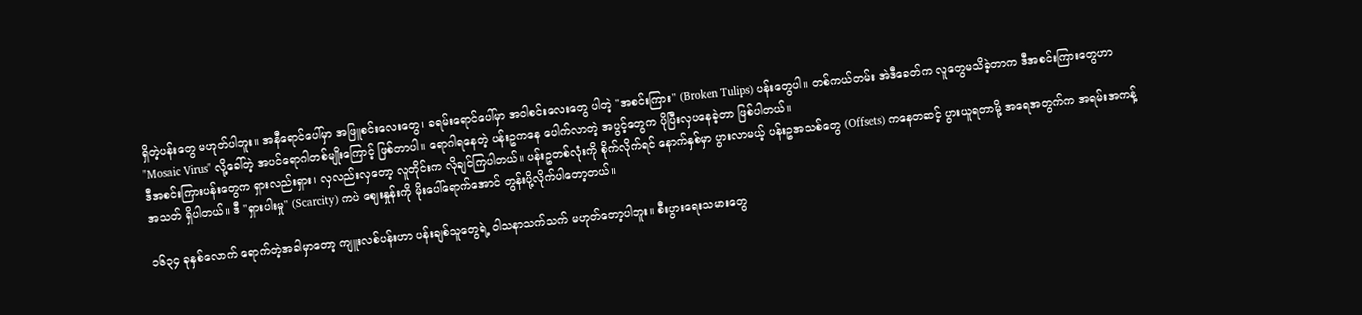ရှိတဲ့ပန်းတွေ မဟုတ်ပါဘူး။ အနီရောင်ပေါ်မှာ အဖြူစင်းလေးတွေ၊ ခရမ်းရောင်ပေါ်မှာ အဝါစင်းလေးတွေ ပါတဲ့ "အစင်းကြား" (Broken Tulips) ပန်းတွေပါ။ တစ်ကယ်တမ်း အဲဒီခေတ်က လူတွေမသိခဲ့တာက ဒီအစင်းကြားတွေဟာ "Mosaic Virus" လို့ခေါ်တဲ့ အပင်ရောဂါတစ်မျိုးကြောင့် ဖြစ်တာပါ။ ရောဂါရနေတဲ့ ပန်းဥကနေ ပေါက်လာတဲ့ အပွင့်တွေက ပိုပြီးလှပနေခဲ့တာ ဖြစ်ပါတယ်။
ဒီအစင်းကြားပန်းတွေက ရှားလည်းရှား၊ လှလည်းလှတော့ လူတိုင်းက လိုချင်ကြပါတယ်။ ပန်းဥတစ်လုံးကို စိုက်လိုက်ရင် နောက်နှစ်မှာ ပွားလာမယ့် ပန်းဥအသစ်တွေ (Offsets) ကနေတဆင့် ပွားယူရတာမို့ အရေအတွက်က အရမ်းအကန့်အသတ် ရှိပါတယ်။ ဒီ "ရှားပါးမှု" (Scarcity) ကပဲ ဈေးနှုန်းကို မိုးပေါ်ရောက်အောင် တွန်းပို့လိုက်ပါတော့တယ်။

၁၆၃၄ ခုနှစ်လောက် ရောက်တဲ့အခါမှာတော့ ကျူးလစ်ပန်းဟာ ပန်းချစ်သူတွေရဲ့ ဝါသနာသက်သက် မဟုတ်တော့ပါဘူး။ စီးပွားရေးသမားတွေ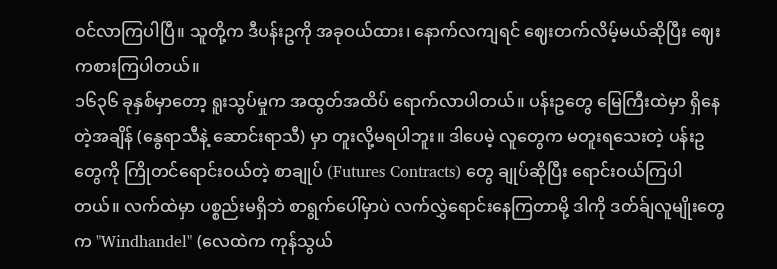ဝင်လာကြပါပြီ။ သူတို့က ဒီပန်းဥကို အခုဝယ်ထား၊ နောက်လကျရင် ဈေးတက်လိမ့်မယ်ဆိုပြီး ဈေးကစားကြပါတယ်။
၁၆၃၆ ခုနှစ်မှာတော့ ရူးသွပ်မှုက အထွတ်အထိပ် ရောက်လာပါတယ်။ ပန်းဥတွေ မြေကြီးထဲမှာ ရှိနေတဲ့အချိန် (နွေရာသီနဲ့ ဆောင်းရာသီ) မှာ တူးလို့မရပါဘူး။ ဒါပေမဲ့ လူတွေက မတူးရသေးတဲ့ ပန်းဥတွေကို ကြိုတင်ရောင်းဝယ်တဲ့ စာချုပ် (Futures Contracts) တွေ ချုပ်ဆိုပြီး ရောင်းဝယ်ကြပါတယ်။ လက်ထဲမှာ ပစ္စည်းမရှိဘဲ စာရွက်ပေါ်မှာပဲ လက်လွှဲရောင်းနေကြတာမို့ ဒါကို ဒတ်ခ်ျလူမျိုးတွေက "Windhandel" (လေထဲက ကုန်သွယ်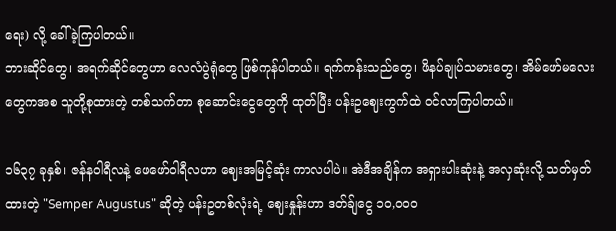ရေး) လို့ ခေါ်ခဲ့ကြပါတယ်။
ဘားဆိုင်တွေ၊ အရက်ဆိုင်တွေဟာ လေလံပွဲရုံတွေ ဖြစ်ကုန်ပါတယ်။ ရက်ကန်းသည်တွေ၊ ဖိနပ်ချုပ်သမားတွေ၊ အိမ်ဖော်မလေးတွေကအစ သူတို့စုထားတဲ့ တစ်သက်တာ စုဆောင်းငွေတွေကို ထုတ်ပြီး ပန်းဥဈေးကွက်ထဲ ဝင်လာကြပါတယ်။

၁၆၃၇ ခုနှစ်၊ ဇန်နဝါရီလနဲ့ ဖေဖော်ဝါရီလဟာ ဈေးအမြင့်ဆုံး ကာလပါပဲ။ အဲဒီအချိန်က အရှားပါးဆုံးနဲ့ အလှဆုံးလို့ သတ်မှတ်ထားတဲ့ "Semper Augustus" ဆိုတဲ့ ပန်းဥတစ်လုံးရဲ့ ဈေးနှုန်းဟာ ဒတ်ခ်ျငွေ ၁၀,၀၀၀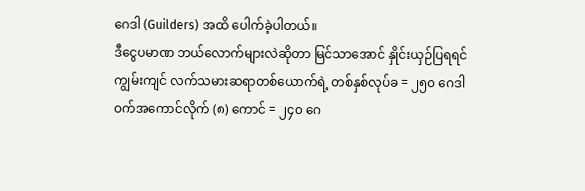ဂေဒါ (Guilders) အထိ ပေါက်ခဲ့ပါတယ်။
ဒီငွေပမာဏ ဘယ်လောက်များလဲဆိုတာ မြင်သာအောင် နှိုင်းယှဉ်ပြရရင်
ကျွမ်းကျင် လက်သမားဆရာတစ်ယောက်ရဲ့ တစ်နှစ်လုပ်ခ = ၂၅၀ ဂေဒါ
ဝက်အကောင်လိုက် (၈) ကောင် = ၂၄၀ ဂေ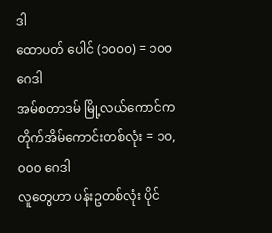ဒါ
ထောပတ် ပေါင် (၁၀၀၀) = ၁၀၀ ဂေဒါ
အမ်စတာဒမ် မြို့လယ်ကောင်က တိုက်အိမ်ကောင်းတစ်လုံး = ၁၀,၀၀၀ ဂေဒါ
လူတွေဟာ ပန်းဥတစ်လုံး ပိုင်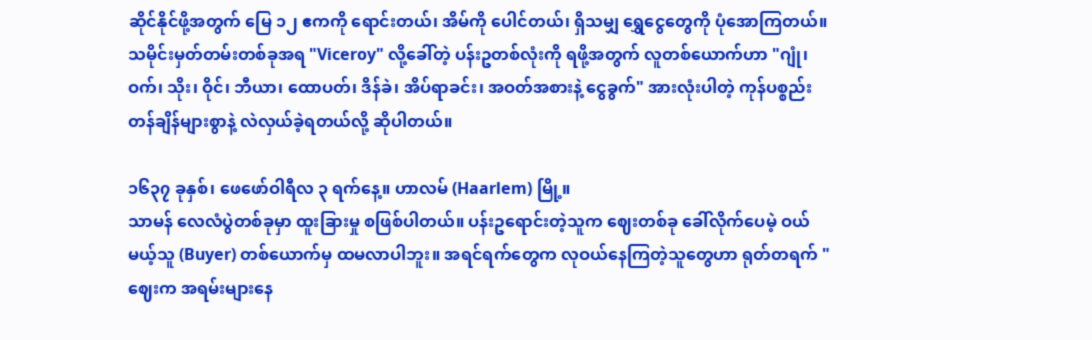ဆိုင်နိုင်ဖို့အတွက် မြေ ၁၂ ဧကကို ရောင်းတယ်၊ အိမ်ကို ပေါင်တယ်၊ ရှိသမျှ ရွှေငွေတွေကို ပုံအောကြတယ်။ သမိုင်းမှတ်တမ်းတစ်ခုအရ "Viceroy" လို့ခေါ်တဲ့ ပန်းဥတစ်လုံးကို ရဖို့အတွက် လူတစ်ယောက်ဟာ "ဂျုံ၊ ဝက်၊ သိုး၊ ဝိုင်၊ ဘီယာ၊ ထောပတ်၊ ဒိန်ခဲ၊ အိပ်ရာခင်း၊ အဝတ်အစားနဲ့ ငွေခွက်" အားလုံးပါတဲ့ ကုန်ပစ္စည်းတန်ချိန်များစွာနဲ့ လဲလှယ်ခဲ့ရတယ်လို့ ဆိုပါတယ်။

၁၆၃၇ ခုနှစ်၊ ဖေဖော်ဝါရီလ ၃ ရက်နေ့။ ဟာလမ် (Haarlem) မြို့။
သာမန် လေလံပွဲတစ်ခုမှာ ထူးခြားမှု စဖြစ်ပါတယ်။ ပန်းဥရောင်းတဲ့သူက ဈေးတစ်ခု ခေါ်လိုက်ပေမဲ့ ဝယ်မယ့်သူ (Buyer) တစ်ယောက်မှ ထမလာပါဘူး။ အရင်ရက်တွေက လုဝယ်နေကြတဲ့သူတွေဟာ ရုတ်တရက် "ဈေးက အရမ်းများနေ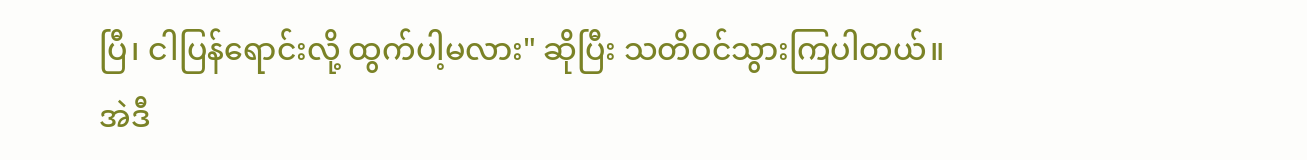ပြီ၊ ငါပြန်ရောင်းလို့ ထွက်ပါ့မလား" ဆိုပြီး သတိဝင်သွားကြပါတယ်။
အဲဒီ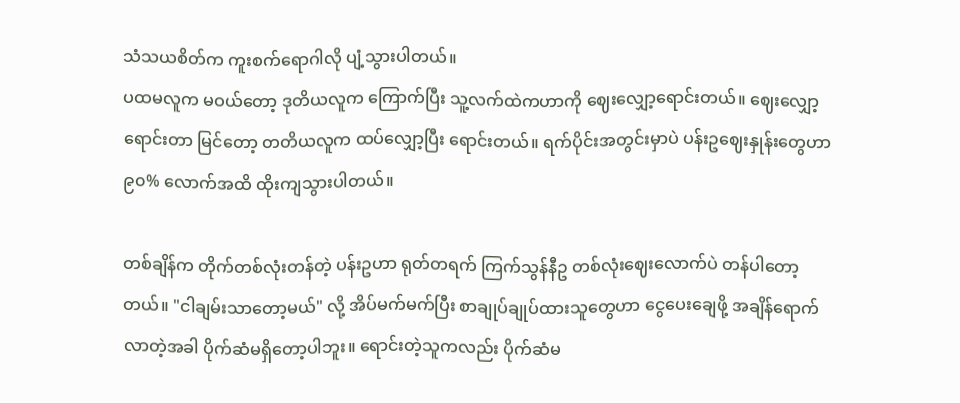သံသယစိတ်က ကူးစက်ရောဂါလို ပျံ့သွားပါတယ်။
ပထမလူက မဝယ်တော့ ဒုတိယလူက ကြောက်ပြီး သူ့လက်ထဲကဟာကို ဈေးလျှော့ရောင်းတယ်။ ဈေးလျှော့ရောင်းတာ မြင်တော့ တတိယလူက ထပ်လျှော့ပြီး ရောင်းတယ်။ ရက်ပိုင်းအတွင်းမှာပဲ ပန်းဥဈေးနှုန်းတွေဟာ ၉၀% လောက်အထိ ထိုးကျသွားပါတယ်။

တစ်ချိန်က တိုက်တစ်လုံးတန်တဲ့ ပန်းဥဟာ ရုတ်တရက် ကြက်သွန်နီဥ တစ်လုံးဈေးလောက်ပဲ တန်ပါတော့တယ်။ "ငါချမ်းသာတော့မယ်" လို့ အိပ်မက်မက်ပြီး စာချုပ်ချုပ်ထားသူတွေဟာ ငွေပေးချေဖို့ အချိန်ရောက်လာတဲ့အခါ ပိုက်ဆံမရှိတော့ပါဘူး။ ရောင်းတဲ့သူကလည်း ပိုက်ဆံမ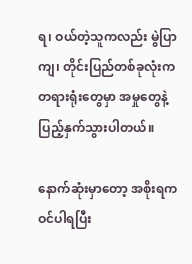ရ၊ ဝယ်တဲ့သူကလည်း မွဲပြာကျ၊ တိုင်းပြည်တစ်ခုလုံးက တရားရုံးတွေမှာ အမှုတွေနဲ့ ပြည့်နှက်သွားပါတယ်။

နောက်ဆုံးမှာတော့ အစိုးရက ဝင်ပါရပြီး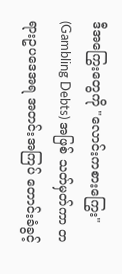ဒီအကြွေးတွေကို "လောင်းကစားကြွေး" (Gambling Debts) အဖြစ် သတ်မှတ်ကာ တရားဥပဒေအရ အတင်းအကြပ် တောင်းခံခွင့်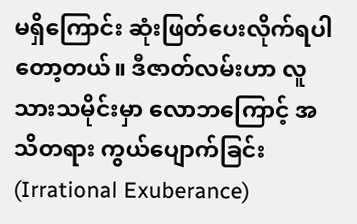မရှိကြောင်း ဆုံးဖြတ်ပေးလိုက်ရပါတော့တယ်။ ဒီဇာတ်လမ်းဟာ လူသားသမိုင်းမှာ လောဘကြောင့် အသိတရား ကွယ်ပျောက်ခြင်း (Irrational Exuberance)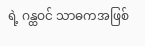ရဲ့ ဂန္ထဝင် သာဓကအဖြစ်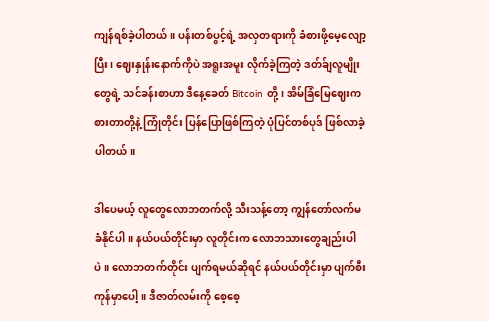ကျန်ရစ်ခဲ့ပါတယ်။ ပန်းတစ်ပွင့်ရဲ့ အလှတရားကို ခံစားဖို့မေ့လျော့ပြီး၊ ဈေးနှုန်းနောက်ကိုပဲ အရူးအမူး လိုက်ခဲ့ကြတဲ့ ဒတ်ခ်ျလူမျိုးတွေရဲ့ သင်ခန်းစာဟာ ဒီနေ့ခေတ် Bitcoin တို့၊ အိမ်ခြံမြေဈေးကစားတာတို့နဲ့ ကြုံတိုင်း ပြန်ပြောဖြစ်ကြတဲ့ ပုံပြင်တစ်ပုဒ် ဖြစ်လာခဲ့ပါတယ်။

ဒါပေမယ့် လူတွေလောဘတက်လို့ သီးသန့်တော့ ကျွန်တော်လက်မခံနိုင်ပါ။ နယ်ပယ်တိုင်းမှာ လူတိုင်းက လောဘသားတွေချည်းပါပဲ။ လောဘတက်တိုင်း ပျက်ရမယ်ဆိုရင် နယ်ပယ်တိုင်းမှာ ပျက်စီးကုန်မှာပေါ့။ ဒီဇာတ်လမ်းကို စေ့စေ့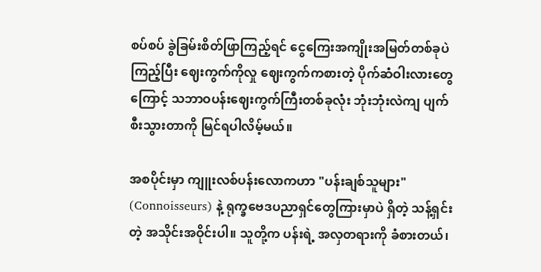စပ်စပ် ခွဲခြမ်းစိတ်ဖြာကြည့်ရင် ငွေကြေးအကျိုးအမြတ်တစ်ခုပဲကြည့်ပြီး ဈေးကွက်ကိုလှု ဈေးကွက်ကစားတဲ့ ပိုက်ဆံဝါးလားတွေကြောင့် သဘာဝပန်းဈေးကွက်ကြီးတစ်ခုလုံး ဘုံးဘုံးလဲကျ ပျက်စီးသွားတာကို မြင်ရပါလိမ့်မယ်။

အစပိုင်းမှာ ကျူးလစ်ပန်းလောကဟာ "ပန်းချစ်သူများ" (Connoisseurs) နဲ့ ရုက္ခဗေဒပညာရှင်တွေကြားမှာပဲ ရှိတဲ့ သန့်ရှင်းတဲ့ အသိုင်းအဝိုင်းပါ။ သူတို့က ပန်းရဲ့ အလှတရားကို ခံစားတယ်၊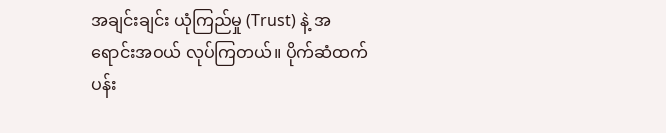အချင်းချင်း ယုံကြည်မှု (Trust) နဲ့ အရောင်းအဝယ် လုပ်ကြတယ်။ ပိုက်ဆံထက် ပန်း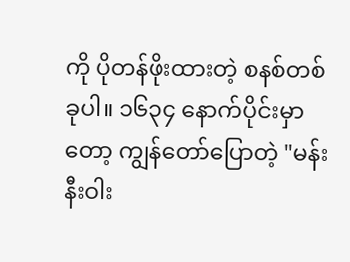ကို ပိုတန်ဖိုးထားတဲ့ စနစ်တစ်ခုပါ။ ၁၆၃၄ နောက်ပိုင်းမှာတော့ ကျွန်တော်ပြောတဲ့ "မန်းနီးဝါး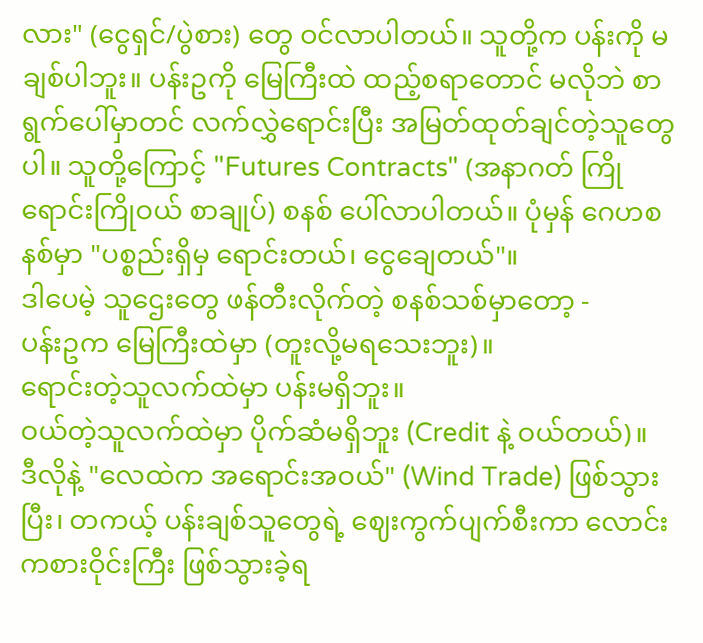လား" (ငွေရှင်/ပွဲစား) တွေ ဝင်လာပါတယ်။ သူတို့က ပန်းကို မချစ်ပါဘူး။ ပန်းဥကို မြေကြီးထဲ ထည့်စရာတောင် မလိုဘဲ စာရွက်ပေါ်မှာတင် လက်လွှဲရောင်းပြီး အမြတ်ထုတ်ချင်တဲ့သူတွေပါ။ သူတို့ကြောင့် "Futures Contracts" (အနာဂတ် ကြိုရောင်းကြိုဝယ် စာချုပ်) စနစ် ပေါ်လာပါတယ်။ ပုံမှန် ဂေဟစနစ်မှာ "ပစ္စည်းရှိမှ ရောင်းတယ်၊ ငွေချေတယ်"။
ဒါပေမဲ့ သူဌေးတွေ ဖန်တီးလိုက်တဲ့ စနစ်သစ်မှာတော့ -
ပန်းဥက မြေကြီးထဲမှာ (တူးလို့မရသေးဘူး)။
ရောင်းတဲ့သူလက်ထဲမှာ ပန်းမရှိဘူး။
ဝယ်တဲ့သူလက်ထဲမှာ ပိုက်ဆံမရှိဘူး (Credit နဲ့ ဝယ်တယ်)။
ဒီလိုနဲ့ "လေထဲက အရောင်းအဝယ်" (Wind Trade) ဖြစ်သွားပြီး၊ တကယ့် ပန်းချစ်သူတွေရဲ့ ဈေးကွက်ပျက်စီးကာ လောင်းကစားဝိုင်းကြီး ဖြစ်သွားခဲ့ရ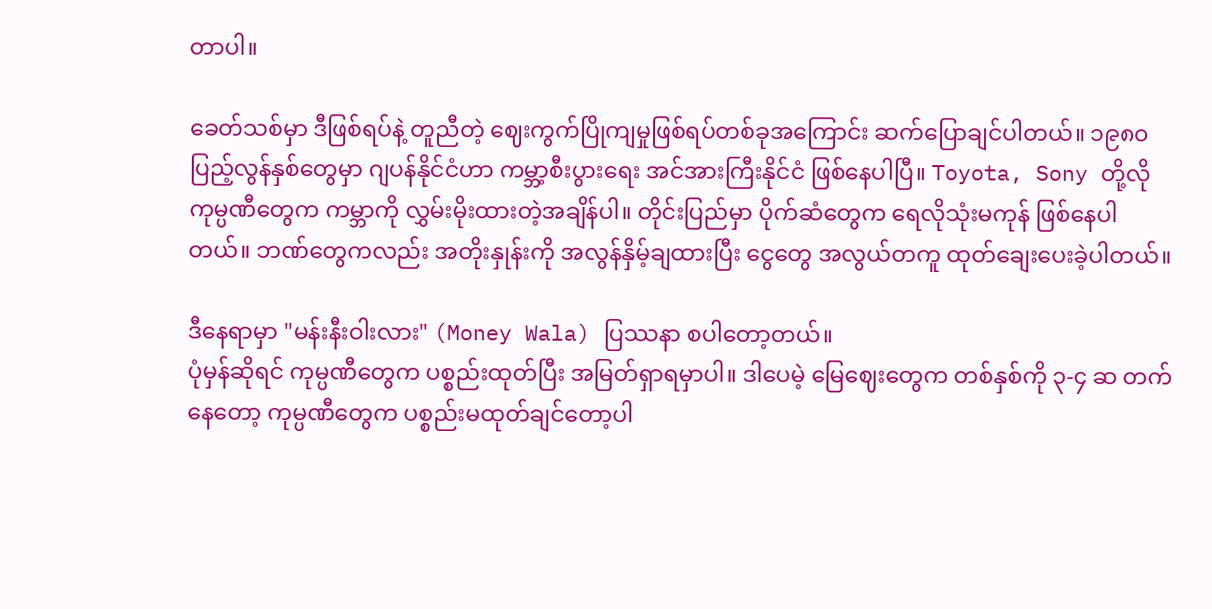တာပါ။

ခေတ်သစ်မှာ ဒီဖြစ်ရပ်နဲ့ တူညီတဲ့ ဈေးကွက်ပြိုကျမှုဖြစ်ရပ်တစ်ခုအကြောင်း ဆက်ပြောချင်ပါတယ်။ ၁၉၈၀ ပြည့်လွန်နှစ်တွေမှာ ဂျပန်နိုင်ငံဟာ ကမ္ဘာ့စီးပွားရေး အင်အားကြီးနိုင်ငံ ဖြစ်နေပါပြီ။ Toyota, Sony တို့လို ကုမ္ပဏီတွေက ကမ္ဘာကို လွှမ်းမိုးထားတဲ့အချိန်ပါ။ တိုင်းပြည်မှာ ပိုက်ဆံတွေက ရေလိုသုံးမကုန် ဖြစ်နေပါတယ်။ ဘဏ်တွေကလည်း အတိုးနှုန်းကို အလွန်နှိမ့်ချထားပြီး ငွေတွေ အလွယ်တကူ ထုတ်ချေးပေးခဲ့ပါတယ်။

ဒီနေရာမှာ "မန်းနီးဝါးလား" (Money Wala) ပြဿနာ စပါတော့တယ်။
ပုံမှန်ဆိုရင် ကုမ္ပဏီတွေက ပစ္စည်းထုတ်ပြီး အမြတ်ရှာရမှာပါ။ ဒါပေမဲ့ မြေဈေးတွေက တစ်နှစ်ကို ၃-၄ ဆ တက်နေတော့ ကုမ္ပဏီတွေက ပစ္စည်းမထုတ်ချင်တော့ပါ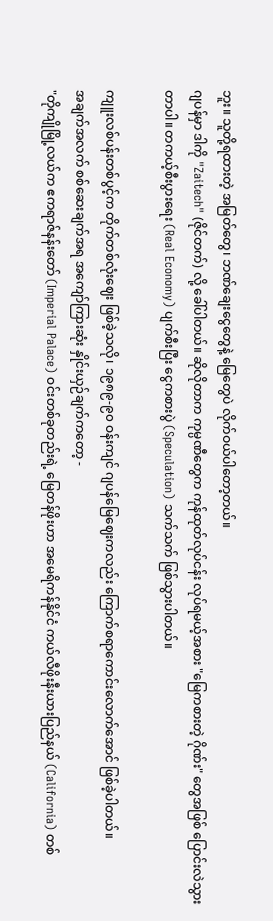ဘူး။ သူတို့ရထားတဲ့ အမြတ်တွေ၊ ဘဏ်ချေးငွေတွေနဲ့ မြေတွေပဲ လိုက်ဝယ်ပါတော့တယ်။
ဂျပန်မှာ ဒါကို "Zaitech" (ဇိုင်တက်) လို့ ခေါ်ပါတယ်။ ဆိုလိုတာက ကုမ္ပဏီတွေက ကုန်ထုတ်လုပ်ငန်း လုပ်ရမယ့်အစား "မြေကစားတဲ့ ဂိုဏ်း" တွေအဖြစ် ပြောင်းလဲသွားတာပါ။ တကယ့်စီးပွားရေး (Real Economy) ပျက်စီးပြီး ငွေကစားပွဲ (Speculation) သက်သက် ဖြစ်သွားပါတယ်။

ကျူးလစ်ပန်းတစ်ပွင့်က တိုက်တစ်လုံးဈေး ဖြစ်ခဲ့သလို၊ ၁၉၈၉-၉၀ ဝန်းကျင် ဂျပန်မြေဈေးကလည်း ကြောက်စရာကောင်းလောက်အောင် ဖြစ်ခဲ့ပါတယ်။
အချက်အလက် စစ်ဆေးချက်အရ အကျော်ကြားဆုံး နှိုင်းယှဉ်ချက်ကတော့ -
"တိုကျိုမြို့လယ်က ဧကရာဇ်နန်းတော် (Imperial Palace) ဝင်းတစ်ခုတည်းရဲ့ မြေတန်ဖိုးဟာ အမေရိကန်နိုင်ငံ ကယ်လီဖိုးနီးယားပြည်နယ် (California) တစ်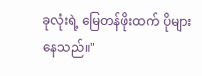ခုလုံးရဲ့ မြေတန်ဖိုးထက် ပိုများနေသည်။"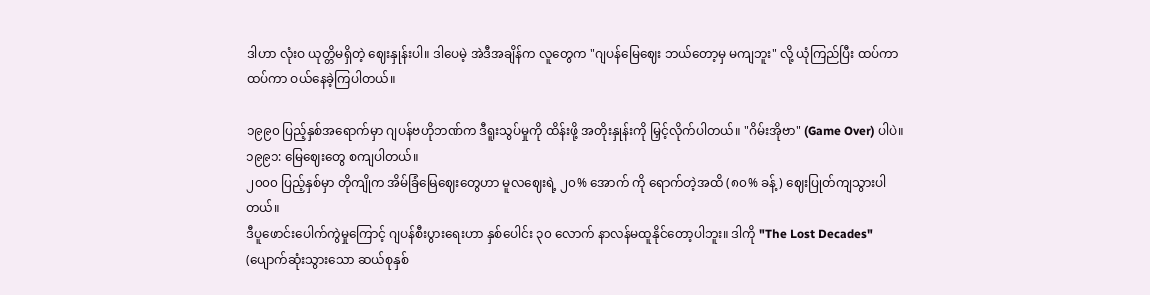ဒါဟာ လုံးဝ ယုတ္တိမရှိတဲ့ ဈေးနှုန်းပါ။ ဒါပေမဲ့ အဲဒီအချိန်က လူတွေက "ဂျပန်မြေဈေး ဘယ်တော့မှ မကျဘူး" လို့ ယုံကြည်ပြီး ထပ်ကာထပ်ကာ ဝယ်နေခဲ့ကြပါတယ်။

၁၉၉၀ ပြည့်နှစ်အရောက်မှာ ဂျပန်ဗဟိုဘဏ်က ဒီရူးသွပ်မှုကို ထိန်းဖို့ အတိုးနှုန်းကို မြှင့်လိုက်ပါတယ်။ "ဂိမ်းအိုဗာ" (Game Over) ပါပဲ။
၁၉၉၁: မြေဈေးတွေ စကျပါတယ်။
၂၀၀၀ ပြည့်နှစ်မှာ တိုကျိုက အိမ်ခြံမြေဈေးတွေဟာ မူလဈေးရဲ့ ၂၀% အောက် ကို ရောက်တဲ့အထိ (၈၀% ခန့်) ဈေးပြုတ်ကျသွားပါတယ်။
ဒီပူဖောင်းပေါက်ကွဲမှုကြောင့် ဂျပန်စီးပွားရေးဟာ နှစ်ပေါင်း ၃၀ လောက် နာလန်မထူနိုင်တော့ပါဘူး။ ဒါကို "The Lost Decades" (ပျောက်ဆုံးသွားသော ဆယ်စုနှစ်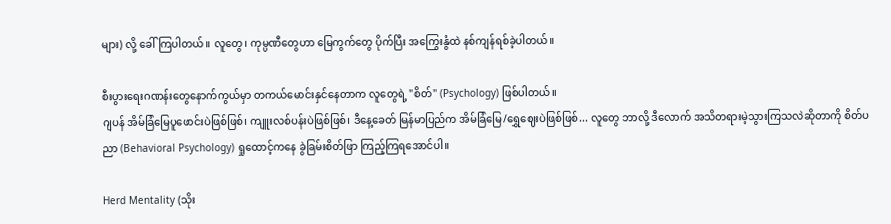များ) လို့ ခေါ်ကြပါတယ်။ လူတွေ၊ ကုမ္ပဏီတွေဟာ မြေကွက်တွေ ပိုက်ပြီး အကြွေးနွံထဲ နစ်ကျန်ရစ်ခဲ့ပါတယ်။

စီးပွားရေးဂဏန်းတွေနောက်ကွယ်မှာ တကယ်မောင်းနှင်နေတာက လူတွေရဲ့ "စိတ်" (Psychology) ဖြစ်ပါတယ်။
ဂျပန် အိမ်ခြံမြေပူဖောင်းပဲဖြစ်ဖြစ်၊ ကျူးလစ်ပန်းပဲဖြစ်ဖြစ်၊ ဒီနေ့ခေတ် မြန်မာပြည်က အိမ်ခြံမြေ/ရွှေဈေးပဲဖြစ်ဖြစ်... လူတွေ ဘာလို့ ဒီလောက် အသိတရားမဲ့သွားကြသလဲဆိုတာကို စိတ်ပညာ (Behavioral Psychology) ရှုထောင့်ကနေ ခွဲခြမ်းစိတ်ဖြာ ကြည့်ကြရအောင်ပါ။

Herd Mentality (သိုး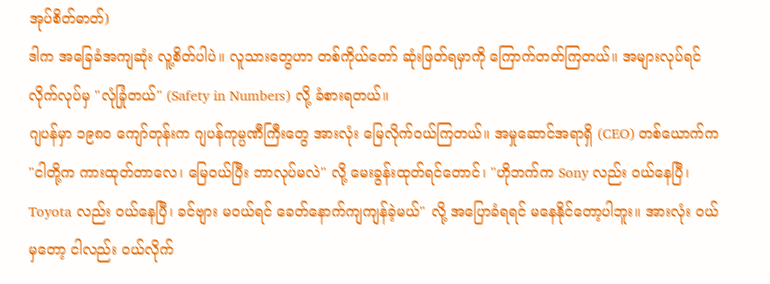အုပ်စိတ်ဓာတ်)
ဒါက အခြေခံအကျဆုံး လူ့စိတ်ပါပဲ။ လူသားတွေဟာ တစ်ကိုယ်တော် ဆုံးဖြတ်ရမှာကို ကြောက်တတ်ကြတယ်။ အများလုပ်ရင် လိုက်လုပ်မှ "လုံခြုံတယ်" (Safety in Numbers) လို့ ခံစားရတယ်။
ဂျပန်မှာ ၁၉၈၀ ကျော်တုန်းက ဂျပန်ကုမ္ပဏီကြီးတွေ အားလုံး မြေလိုက်ဝယ်ကြတယ်။ အမှုဆောင်အရာရှိ (CEO) တစ်ယောက်က "ငါတို့က ကားထုတ်တာလေ၊ မြေဝယ်ပြီး ဘာလုပ်မလဲ" လို့ မေးခွန်းထုတ်ရင်တောင်၊ "ဟိုဘက်က Sony လည်း ဝယ်နေပြီ၊ Toyota လည်း ဝယ်နေပြီ၊ ခင်ဗျား မဝယ်ရင် ခေတ်နောက်ကျကျန်ခဲ့မယ်" လို့ အပြောခံရရင် မနေနိုင်တော့ပါဘူး။ အားလုံး ဝယ်မှတော့ ငါလည်း ဝယ်လိုက်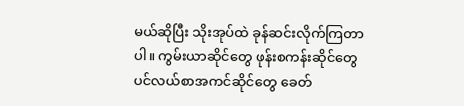မယ်ဆိုပြီး သိုးအုပ်ထဲ ခုန်ဆင်းလိုက်ကြတာပါ။ ကွမ်းယာဆိုင်တွေ ဖုန်းစကန်းဆိုင်တွေ ပင်လယ်စာအကင်ဆိုင်တွေ ခေတ်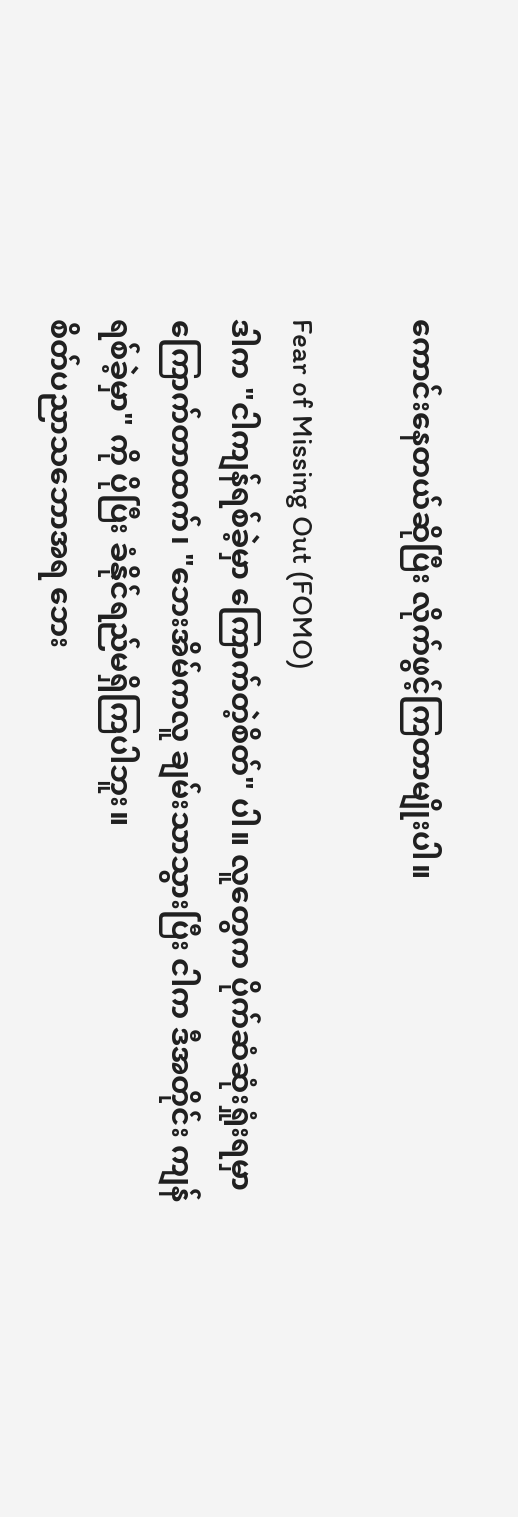ကောင်းနေတယ်ဆိုပြီး လိုက်ဖွင့်ကြတာမျိုးပါ။

Fear of Missing Out (FOMO)
ဒါက "ငါကျန်ရစ်ခဲ့မှာ ကြောက်တဲ့စိတ်" ပါ။ လူတွေက ပိုက်ဆံဆုံးရှုံးရမှာ ကြောက်တာထက်၊ "ဘေးအိမ်ကလူ ချမ်းသာသွားပြီး ငါက ဒီအတိုင်း ကျန်ရစ်ခဲ့မှာ" ကို ပိုပြီး ခံနိုင်ရည်မရှိကြပါဘူး။
စိတ်ပညာသဘောအရ ဘေး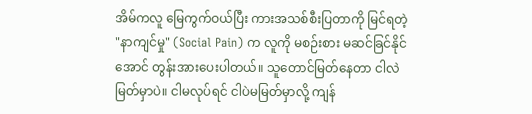အိမ်ကလူ မြေကွက်ဝယ်ပြီး ကားအသစ်စီးပြတာကို မြင်ရတဲ့ "နာကျင်မှု" (Social Pain) က လူကို မစဉ်းစား မဆင်ခြင်နိုင်အောင် တွန်းအားပေးပါတယ်။ သူတောင်မြတ်နေတာ ငါလဲမြတ်မှာပဲ။ ငါမလုပ်ရင် ငါပဲမမြတ်မှာလို့ ကျန်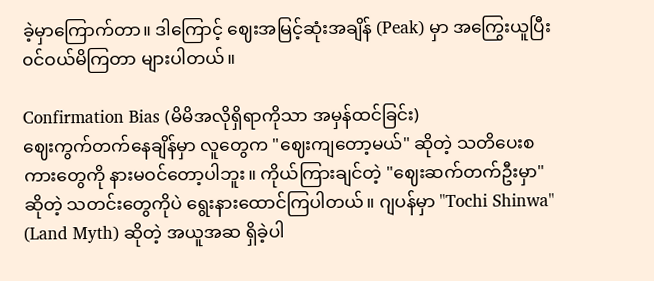ခဲ့မှာကြောက်တာ။ ဒါကြောင့် ဈေးအမြင့်ဆုံးအချိန် (Peak) မှာ အကြွေးယူပြီး ၀င်ဝယ်မိကြတာ များပါတယ်။

Confirmation Bias (မိမိအလိုရှိရာကိုသာ အမှန်ထင်ခြင်း)
ဈေးကွက်တက်နေချိန်မှာ လူတွေက "ဈေးကျတော့မယ်" ဆိုတဲ့ သတိပေးစကားတွေကို နားမဝင်တော့ပါဘူး။ ကိုယ်ကြားချင်တဲ့ "ဈေးဆက်တက်ဦးမှာ" ဆိုတဲ့ သတင်းတွေကိုပဲ ရွေးနားထောင်ကြပါတယ်။ ဂျပန်မှာ "Tochi Shinwa" (Land Myth) ဆိုတဲ့ အယူအဆ ရှိခဲ့ပါ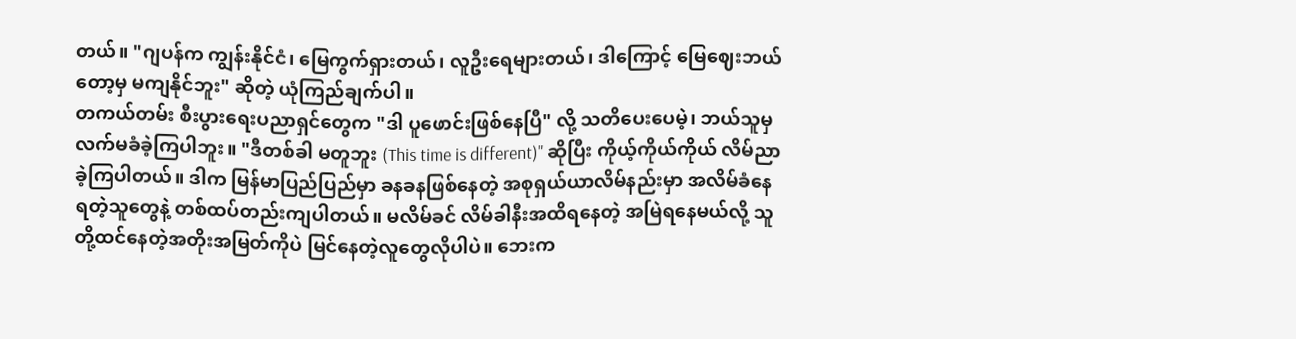တယ်။ "ဂျပန်က ကျွန်းနိုင်ငံ၊ မြေကွက်ရှားတယ်၊ လူဦးရေများတယ်၊ ဒါကြောင့် မြေဈေးဘယ်တော့မှ မကျနိုင်ဘူး" ဆိုတဲ့ ယုံကြည်ချက်ပါ။
တကယ်တမ်း စီးပွားရေးပညာရှင်တွေက "ဒါ ပူဖောင်းဖြစ်နေပြီ" လို့ သတိပေးပေမဲ့၊ ဘယ်သူမှ လက်မခံခဲ့ကြပါဘူး။ "ဒီတစ်ခါ မတူဘူး (This time is different)" ဆိုပြီး ကိုယ့်ကိုယ်ကိုယ် လိမ်ညာခဲ့ကြပါတယ်။ ဒါက မြန်မာပြည်ပြည်မှာ ခနခနဖြစ်နေတဲ့ အစုရှယ်ယာလိမ်နည်းမှာ အလိမ်ခံနေရတဲ့သူတွေနဲ့ တစ်ထပ်တည်းကျပါတယ်။ မလိမ်ခင် လိမ်ခါနီးအထိရနေတဲ့ အမြဲရနေမယ်လို့ သူတို့ထင်နေတဲ့အတိုးအမြတ်ကိုပဲ မြင်နေတဲ့လူတွေလိုပါပဲ။ ဘေးက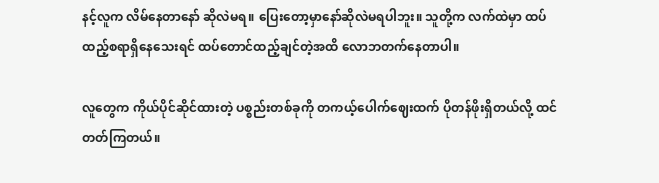နင့်လူက လိမ်နေတာနော် ဆိုလဲမရ။ ပြေးတော့မှာနော်ဆိုလဲမရပါဘူး။ သူတို့က လက်ထဲမှာ ထပ်ထည့်စရာရှိနေသေးရင် ထပ်တောင်ထည့်ချင်တဲ့အထိ လောဘတက်နေတာပါ။

လူတွေက ကိုယ်ပိုင်ဆိုင်ထားတဲ့ ပစ္စည်းတစ်ခုကို တကယ့်ပေါက်ဈေးထက် ပိုတန်ဖိုးရှိတယ်လို့ ထင်တတ်ကြတယ်။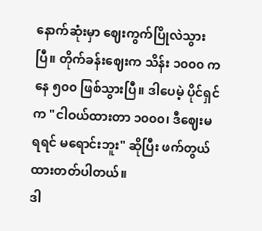နောက်ဆုံးမှာ ဈေးကွက်ပြိုလဲသွားပြီ။ တိုက်ခန်းဈေးက သိန်း ၁၀၀၀ ကနေ ၅၀၀ ဖြစ်သွားပြီ။ ဒါပေမဲ့ ပိုင်ရှင်က "ငါဝယ်ထားတာ ၁၀၀၀၊ ဒီဈေးမရရင် မရောင်းဘူး" ဆိုပြီး ဖက်တွယ်ထားတတ်ပါတယ်။
ဒါ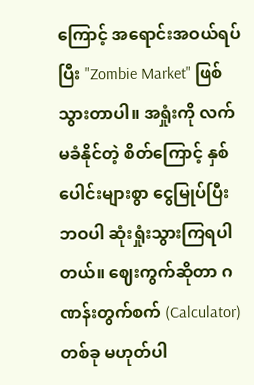ကြောင့် အရောင်းအဝယ်ရပ်ပြီး "Zombie Market" ဖြစ်သွားတာပါ။ အရှုံးကို လက်မခံနိုင်တဲ့ စိတ်ကြောင့် နှစ်ပေါင်းများစွာ ငွေမြုပ်ပြီး ဘဝပါ ဆုံးရှုံးသွားကြရပါတယ်။ ဈေးကွက်ဆိုတာ ဂဏန်းတွက်စက် (Calculator) တစ်ခု မဟုတ်ပါ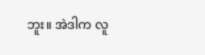ဘူး။ အဲဒါက လူ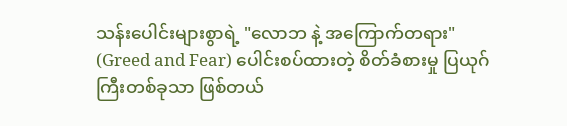သန်းပေါင်းများစွာရဲ့ "လောဘ နဲ့ အကြောက်တရား" (Greed and Fear) ပေါင်းစပ်ထားတဲ့ စိတ်ခံစားမှု ပြယုဂ်ကြီးတစ်ခုသာ ဖြစ်တယ်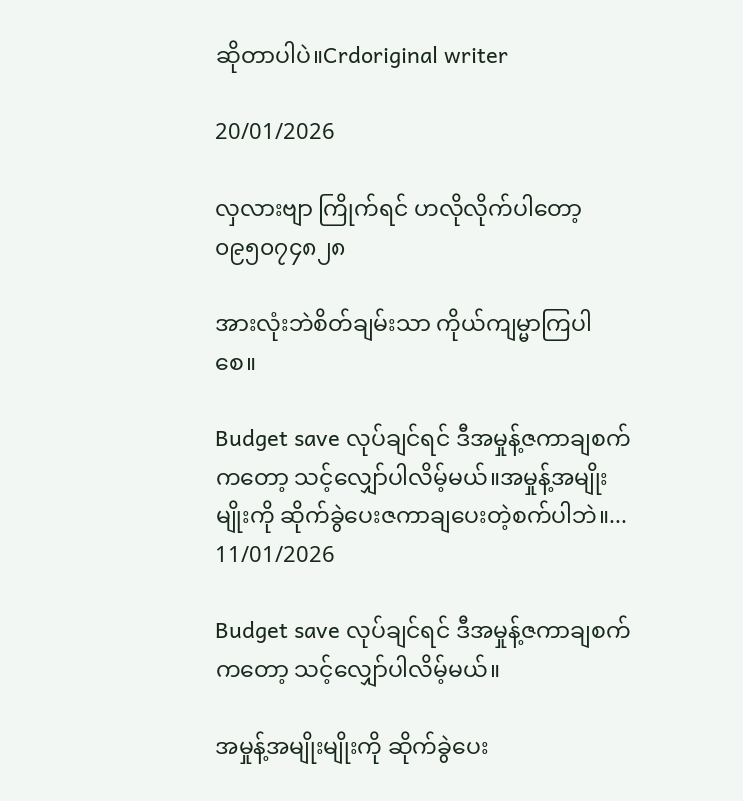ဆိုတာပါပဲ။Crdoriginal writer

20/01/2026

လှလားဗျာ ကြိုက်ရင် ဟလိုလိုက်ပါတော့၀၉၅၀၇၄၈၂၈

အားလုံးဘဲစိတ်ချမ်းသာ ကိုယ်ကျမ္မာကြပါစေ။

Budget save လုပ်ချင်ရင် ဒီအမှုန့်ဇကာချစက်ကတော့ သင့်လျှော်ပါလိမ့်မယ်။အမှုန့်အမျိုးမျိုးကို ဆိုက်ခွဲပေးဇကာချပေးတဲ့စက်ပါဘဲ။...
11/01/2026

Budget save လုပ်ချင်ရင် ဒီအမှုန့်ဇကာချစက်ကတော့ သင့်လျှော်ပါလိမ့်မယ်။

အမှုန့်အမျိုးမျိုးကို ဆိုက်ခွဲပေး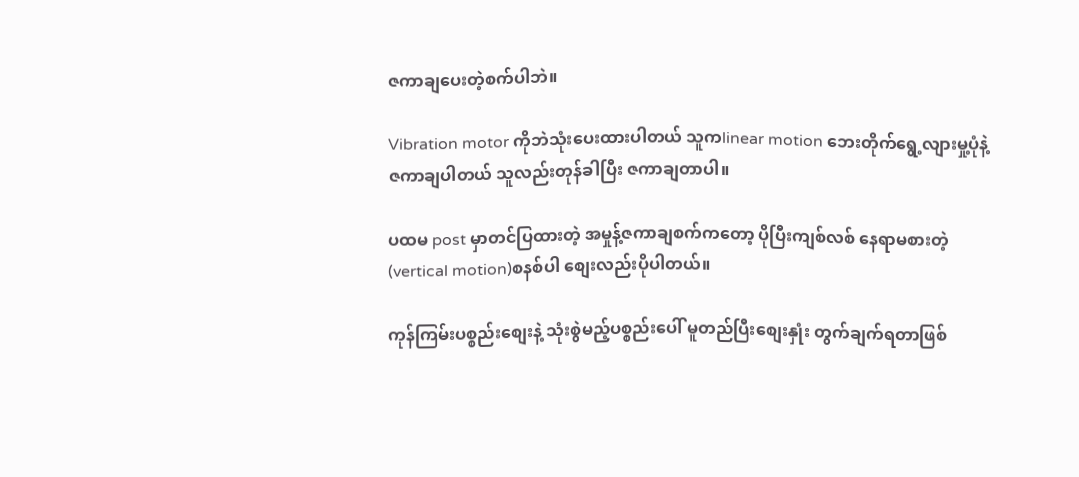ဇကာချပေးတဲ့စက်ပါဘဲ။

Vibration motor ကိုဘဲသုံးပေးထားပါတယ် သူကlinear motion ဘေးတိုက်ရွေ့လျားမှု့ပုံနဲ့ ဇကာချပါတယ် သူလည်းတုန်ခါပြီး ဇကာချတာပါ။

ပထမ post မှာတင်ပြထားတဲ့ အမှုန့်ဇကာချစက်ကတော့ ပိုပြီးကျစ်လစ် နေရာမစားတဲ့ (vertical motion)စနစ်ပါ စျေးလည်းပိုပါတယ်။

ကုန်ကြမ်းပစ္စည်းစျေးနဲ့ သုံးစွဲမည့်ပစ္စည်းပေါ် မူတည်ပြီးစျေးနှုံး တွက်ချက်ရတာဖြစ်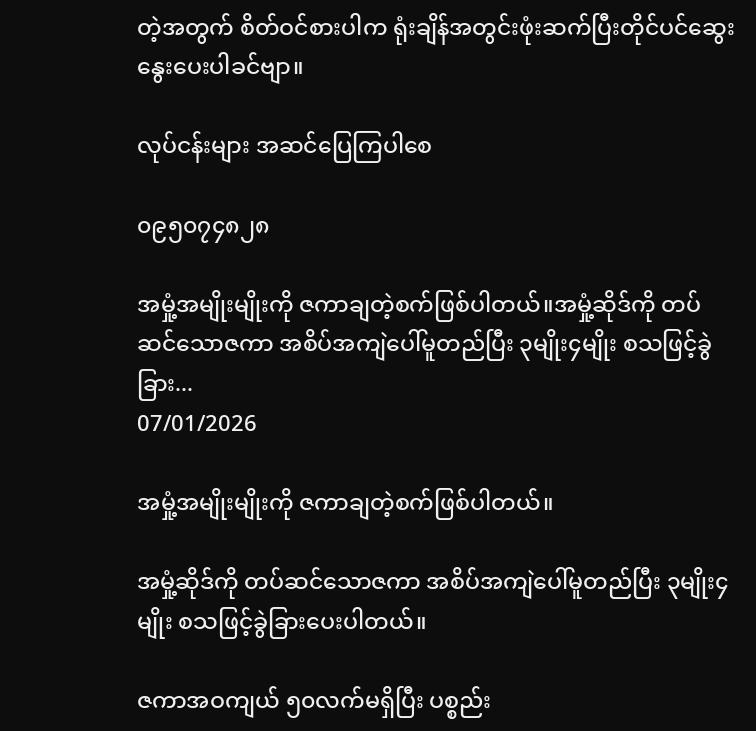တဲ့အတွက် စိတ်ဝင်စားပါက ရုံးချိန်အတွင်းဖုံးဆက်ပြီးတိုင်ပင်ဆွေးနွေးပေးပါခင်ဗျာ။

လုပ်ငန်းများ အဆင်ပြေကြပါစေ

၀၉၅၀၇၄၈၂၈

အမှုံ့အမျိုးမျိုးကို ဇကာချတဲ့စက်ဖြစ်ပါတယ်။အမှုံ့ဆိုဒ်ကို တပ်ဆင်သောဇကာ အစိပ်အကျဲပေါ်မူတည်ပြီး ၃မျိုး၄မျိုး စသဖြင့်ခွဲခြား...
07/01/2026

အမှုံ့အမျိုးမျိုးကို ဇကာချတဲ့စက်ဖြစ်ပါတယ်။

အမှုံ့ဆိုဒ်ကို တပ်ဆင်သောဇကာ အစိပ်အကျဲပေါ်မူတည်ပြီး ၃မျိုး၄မျိုး စသဖြင့်ခွဲခြားပေးပါတယ်။

ဇကာအဝကျယ် ၅၀လက်မရှိပြီး ပစ္စည်း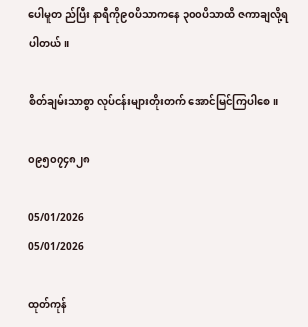ပေါမူတ ည်ပြီး နာရီကို၉၀ပိသာကနေ ၃၀၀ပိသာထိ ဇကာချလို့ရပါတယ်။

စိတ်ချမ်းသာစွာ လုပ်ငန်းများတိုးတက် အောင်မြင်ကြပါစေ။

၀၉၅၀၇၄၈၂၈

05/01/2026
05/01/2026

ထုတ်ကုန်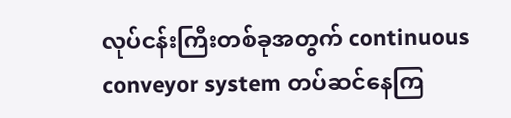လုပ်ငန်းကြီးတစ်ခုအတွက် continuous conveyor system တပ်ဆင်နေကြ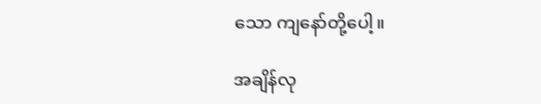သော ကျနော်တို့ပေါ့။

အချိန်လု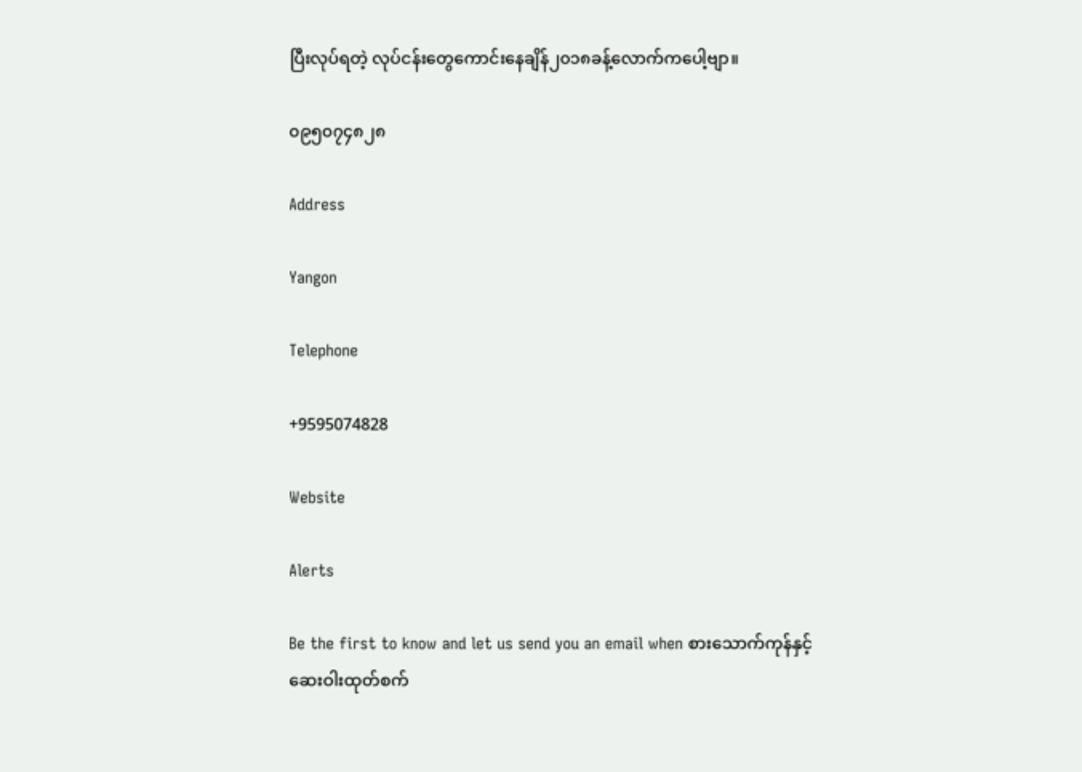ပြီးလုပ်ရတဲ့ လုပ်ငန်းတွေကောင်းနေချိန်၂၀၁၈ခန့်လောက်ကပေါ့ဗျာ။

၀၉၅၀၇၄၈၂၈

Address

Yangon

Telephone

+9595074828

Website

Alerts

Be the first to know and let us send you an email when စားသောက်ကုန်နှင့် ဆေးဝါးထုတ်စက်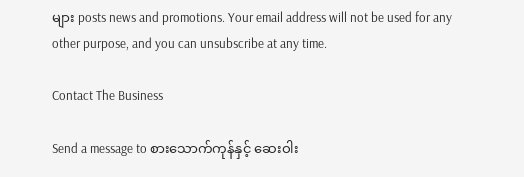များ posts news and promotions. Your email address will not be used for any other purpose, and you can unsubscribe at any time.

Contact The Business

Send a message to စားသောက်ကုန်နှင့် ဆေးဝါး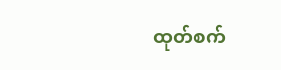ထုတ်စက်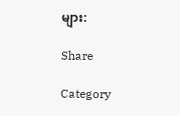များ:

Share

Category